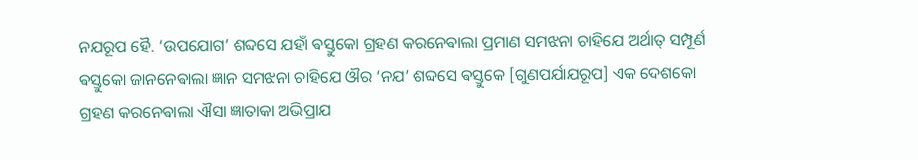ନଯରୂପ ହୈ. ‘ଉପଯୋଗ’ ଶବ୍ଦସେ ଯହାଁ ଵସ୍ତୁକୋ ଗ୍ରହଣ କରନେଵାଲା ପ୍ରମାଣ ସମଝନା ଚାହିଯେ ଅର୍ଥାତ୍ ସମ୍ପୂର୍ଣ
ଵସ୍ତୁକୋ ଜାନନେଵାଲା ଜ୍ଞାନ ସମଝନା ଚାହିଯେ ଔର ‘ନଯ’ ଶବ୍ଦସେ ଵସ୍ତୁକେ [ଗୁଣପର୍ଯାଯରୂପ] ଏକ ଦେଶକୋ
ଗ୍ରହଣ କରନେଵାଲା ଐସା ଜ୍ଞାତାକା ଅଭିପ୍ରାଯ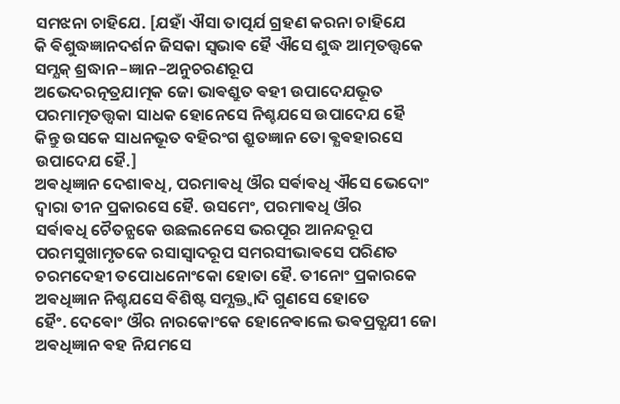ସମଝନା ଚାହିଯେ. [ଯହାଁ ଐସା ତାତ୍ପର୍ଯ ଗ୍ରହଣ କରନା ଚାହିଯେ
କି ଵିଶୁଦ୍ଧଜ୍ଞାନଦର୍ଶନ ଜିସକା ସ୍ଵଭାଵ ହୈ ଐସେ ଶୁଦ୍ଧ ଆତ୍ମତତ୍ତ୍ଵକେ ସମ୍ଯକ୍ ଶ୍ରଦ୍ଧାନ–ଜ୍ଞାନ–ଅନୁଚରଣରୂପ
ଅଭେଦରତ୍ନତ୍ରଯାତ୍ମକ ଜୋ ଭାଵଶ୍ରୁତ ଵହୀ ଉପାଦେଯଭୂତ ପରମାତ୍ମତତ୍ତ୍ଵକା ସାଧକ ହୋନେସେ ନିଶ୍ଚଯସେ ଉପାଦେଯ ହୈ
କିନ୍ତୁ ଉସକେ ସାଧନଭୂତ ବହିରଂଗ ଶ୍ରୁତଜ୍ଞାନ ତୋ ଵ୍ଯଵହାରସେ ଉପାଦେଯ ହୈ.]
ଅଵଧିଜ୍ଞାନ ଦେଶାଵଧି, ପରମାଵଧି ଔର ସର୍ଵାଵଧି ଐସେ ଭେଦୋଂ ଦ୍ଵାରା ତୀନ ପ୍ରକାରସେ ହୈ. ଉସମେଂ, ପରମାଵଧି ଔର
ସର୍ଵାଵଧି ଚୈତନ୍ଯକେ ଉଛଲନେସେ ଭରପୂର ଆନନ୍ଦରୂପ ପରମସୁଖାମୃତକେ ରସାସ୍ଵାଦରୂପ ସମରସୀଭାଵସେ ପରିଣତ
ଚରମଦେହୀ ତପୋଧନୋଂକୋ ହୋତା ହୈ. ତୀନୋଂ ପ୍ରକାରକେ ଅଵଧିଜ୍ଞାନ ନିଶ୍ଚଯସେ ଵିଶିଷ୍ଟ ସମ୍ଯକ୍ତ୍ଵାଦି ଗୁଣସେ ହୋତେ
ହୈଂ. ଦେଵୋଂ ଔର ନାରକୋଂକେ ହୋନେଵାଲେ ଭଵପ୍ରତ୍ଯଯୀ ଜୋ ଅଵଧିଜ୍ଞାନ ଵହ ନିଯମସେ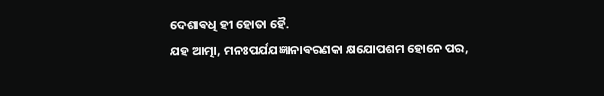ଦେଶାଵଧି ହୀ ହୋତା ହୈ.
ଯହ ଆତ୍ମା, ମନଃପର୍ଯଯଜ୍ଞାନାଵରଣକା କ୍ଷଯୋପଶମ ହୋନେ ପର,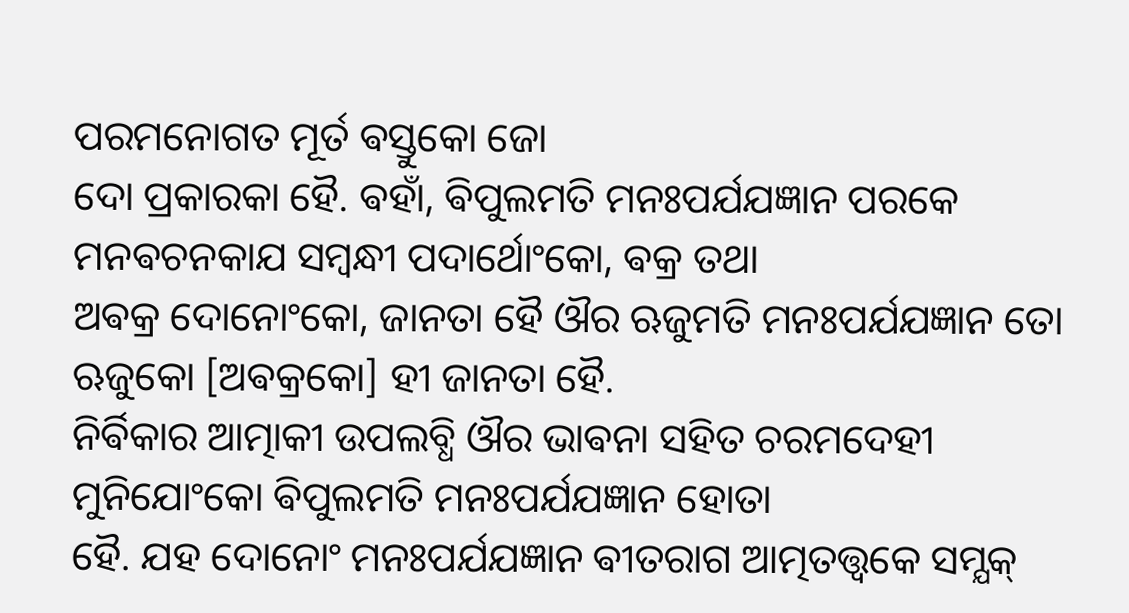ପରମନୋଗତ ମୂର୍ତ ଵସ୍ତୁକୋ ଜୋ
ଦୋ ପ୍ରକାରକା ହୈ. ଵହାଁ, ଵିପୁଲମତି ମନଃପର୍ଯଯଜ୍ଞାନ ପରକେ ମନଵଚନକାଯ ସମ୍ବନ୍ଧୀ ପଦାର୍ଥୋଂକୋ, ଵକ୍ର ତଥା
ଅଵକ୍ର ଦୋନୋଂକୋ, ଜାନତା ହୈ ଔର ଋଜୁମତି ମନଃପର୍ଯଯଜ୍ଞାନ ତୋ ଋଜୁକୋ [ଅଵକ୍ରକୋ] ହୀ ଜାନତା ହୈ.
ନିର୍ଵିକାର ଆତ୍ମାକୀ ଉପଲବ୍ଧି ଔର ଭାଵନା ସହିତ ଚରମଦେହୀ ମୁନିଯୋଂକୋ ଵିପୁଲମତି ମନଃପର୍ଯଯଜ୍ଞାନ ହୋତା
ହୈ. ଯହ ଦୋନୋଂ ମନଃପର୍ଯଯଜ୍ଞାନ ଵୀତରାଗ ଆତ୍ମତତ୍ତ୍ଵକେ ସମ୍ଯକ୍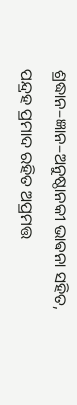ଶ୍ରଦ୍ଧାନ–ଜ୍ଞାନ–ଅନୁଷ୍ଠାନକୀ ଭାଵନା ସହିତ,
ପନ୍ଦ୍ରହ ପ୍ରମାଦ ରହିତ ଅପ୍ରମତ୍ତ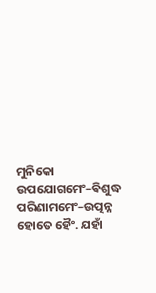ମୁନିକୋ ଉପଯୋଗମେଂ–ଵିଶୁଦ୍ଧ ପରିଣାମମେଂ–ଉତ୍ପନ୍ନ ହୋତେ ହୈଂ. ଯହାଁ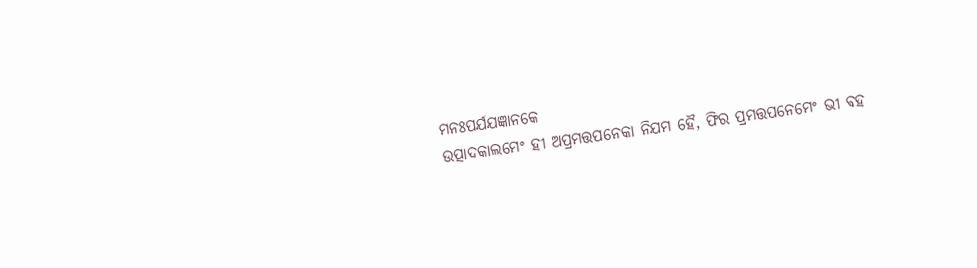ମନଃପର୍ଯଯଜ୍ଞାନକେ
ଉତ୍ପାଦକାଲମେଂ ହୀ ଅପ୍ରମତ୍ତପନେକା ନିଯମ ହୈ, ଫିର ପ୍ରମତ୍ତପନେମେଂ ଭୀ ଵହ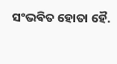ସଂଭଵିତ ହୋତା ହୈ.